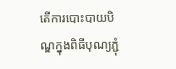តើការបោះបាយបិណ្ឌក្នុងពិធីបុណ្យភ្ជុំ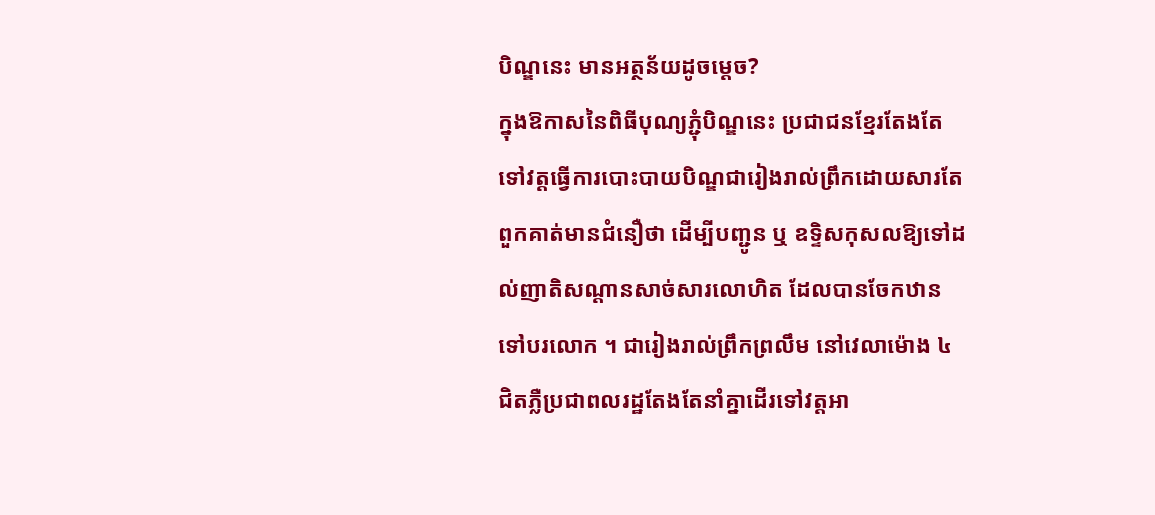បិណ្ឌនេះ មានអត្ថន័យដូចម្តេច?
ក្នុងឱកាសនៃពិធីបុណ្យភ្ជុំបិណ្ឌនេះ ប្រជាជនខ្មែរតែងតែទៅវត្តធ្វើការបោះបាយបិណ្ឌជារៀងរាល់ព្រឹកដោយសារតែពួកគាត់មានជំនឿថា ដើម្បីបញ្ជូន ឬ ឧទ្ទិសកុសលឱ្យទៅដល់ញាតិសណ្តានសាច់សារលោហិត ដែលបានចែកឋានទៅបរលោក ។ ជារៀងរាល់ព្រឹកព្រលឹម នៅវេលាម៉ោង ៤ ជិតភ្លឺប្រជាពលរដ្ឋតែងតែនាំគ្នាដើរទៅវត្ដអា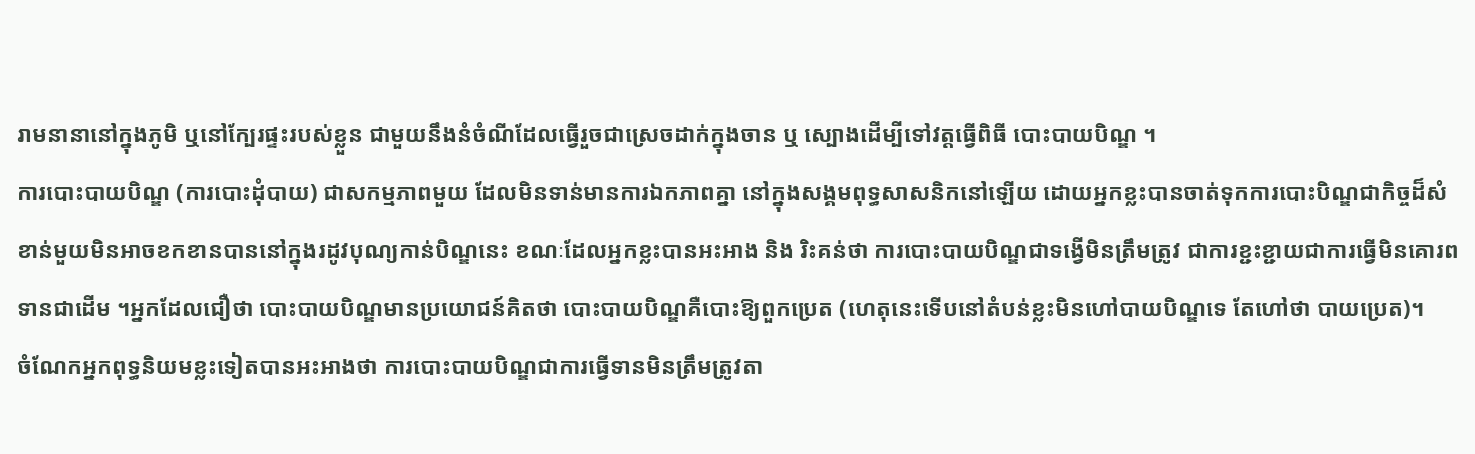រាមនានានៅក្នុងភូមិ ឬនៅក្បែរផ្ទះរបស់ខ្លួន ជាមួយនឹងនំចំណីដែលធ្វើរួចជាស្រេចដាក់ក្នុងចាន ឬ ស្បោងដើម្បីទៅវត្ដធ្វើពិធី បោះបាយបិណ្ឌ ។
ការបោះបាយបិណ្ឌ (ការបោះដុំបាយ) ជាសកម្មភាពមួយ ដែលមិនទាន់មានការឯកភាពគ្នា នៅក្នុងសង្គមពុទ្ធសាសនិកនៅឡើយ ដោយអ្នកខ្លះបានចាត់ទុកការបោះបិណ្ឌជាកិច្ចដ៏សំខាន់មួយមិនអាចខកខានបាននៅក្នុងរដូវបុណ្យកាន់បិណ្ឌនេះ ខណៈដែលអ្នកខ្លះបានអះអាង និង រិះគន់ថា ការបោះបាយបិណ្ឌជាទង្វើមិនត្រឹមត្រូវ ជាការខ្ជះខ្ជាយជាការធ្វើមិនគោរពទានជាដើម ។អ្នកដែលជឿថា បោះបាយបិណ្ឌមានប្រយោជន៍គិតថា បោះបាយបិណ្ឌគឺបោះឱ្យពួកប្រេត (ហេតុនេះទើបនៅតំបន់ខ្លះមិនហៅបាយបិណ្ឌទេ តែហៅថា បាយប្រេត)។
ចំណែកអ្នកពុទ្ធនិយមខ្លះទៀតបានអះអាងថា ការបោះបាយបិណ្ឌជាការធ្វើទានមិនត្រឹមត្រូវតា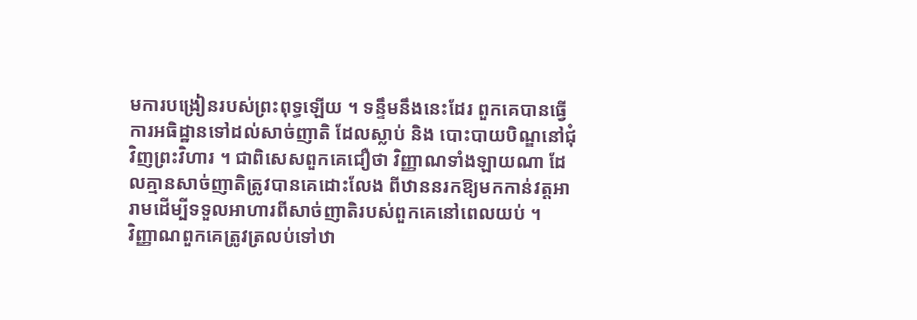មការបង្រៀនរបស់ព្រះពុទ្ធឡើយ ។ ទន្ទឹមនឹងនេះដែរ ពួកគេបានធ្វើការអធិដ្ឋានទៅដល់សាច់ញាតិ ដែលស្លាប់ និង បោះបាយបិណ្ឌនៅជុំវិញព្រះវិហារ ។ ជាពិសេសពួកគេជឿថា វិញ្ញាណទាំងឡាយណា ដែលគ្មានសាច់ញាតិត្រូវបានគេដោះលែង ពីឋាននរកឱ្យមកកាន់វត្តអារាមដើម្បីទទួលអាហារពីសាច់ញាតិរបស់ពួកគេនៅពេលយប់ ។
វិញ្ញាណពួកគេត្រូវត្រលប់ទៅឋា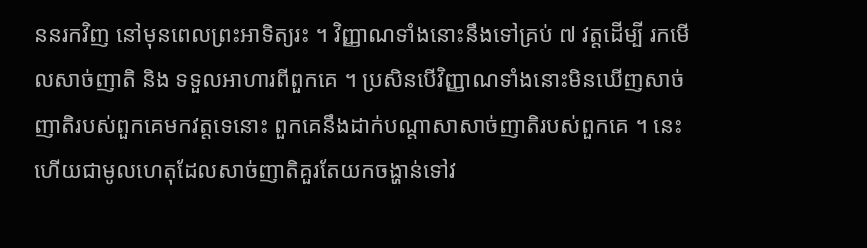ននរកវិញ នៅមុនពេលព្រះអាទិត្យរះ ។ វិញ្ញាណទាំងនោះនឹងទៅគ្រប់ ៧ វត្តដើម្បី រកមើលសាច់ញាតិ និង ទទួលអាហារពីពួកគេ ។ ប្រសិនបើវិញ្ញាណទាំងនោះមិនឃើញសាច់ញាតិរបស់ពួកគេមកវត្តទេនោះ ពួកគេនឹងដាក់បណ្ដាសាសាច់ញាតិរបស់ពួកគេ ។ នេះហើយជាមូលហេតុដែលសាច់ញាតិគួរតែយកចង្ហាន់ទៅវ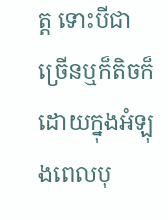ត្ត ទោះបីជាច្រើនឬក៏តិចក៏ដោយក្នុងអំឡុងពេលបុ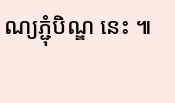ណ្យភ្ជុំបិណ្ឌ នេះ ៕